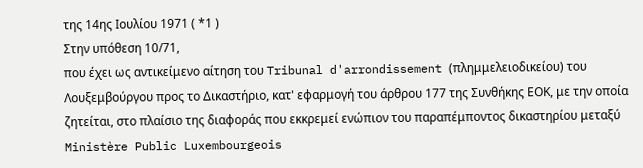της 14ης Ιουλίου 1971 ( *1 )
Στην υπόθεση 10/71,
που έχει ως αντικείμενο αίτηση του Tribunal d'arrondissement (πλημμελειοδικείου) του Λουξεμβούργου προς το Δικαστήριο, κατ' εφαρμογή του άρθρου 177 της Συνθήκης ΕΟΚ, με την οποία ζητείται, στο πλαίσιο της διαφοράς που εκκρεμεί ενώπιον του παραπέμποντος δικαστηρίου μεταξύ
Ministère Public Luxembourgeois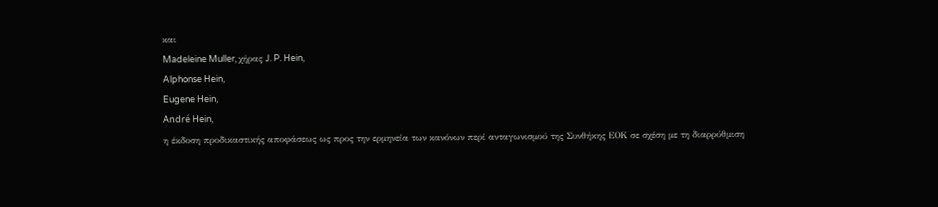και
Madeleine Muller, χήρας J. P. Hein,
Alphonse Hein,
Eugene Hein,
André Hein,
η έκδοση προδικαστικής αποφάσεως ως προς την ερμηνεία των κανόνων περί ανταγωνισμού της Συνθήκης ΕΟΚ σε σχέση με τη διαρρύθμιση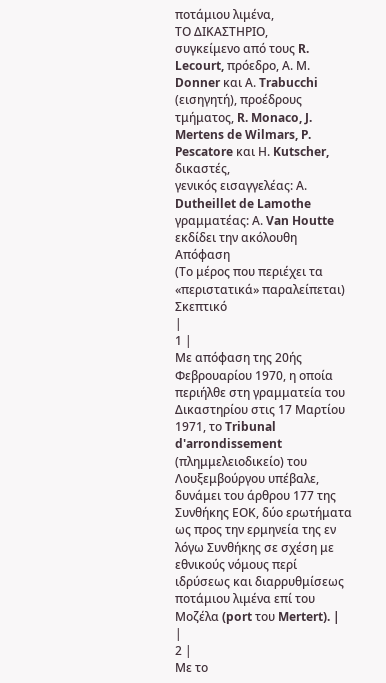ποτάμιου λιμένα,
ΤΟ ΔΙΚΑΣΤΗΡΙΟ,
συγκείμενο από τους R. Lecourt, πρόεδρο, Α. Μ. Donner και Α. Trabucchi (εισηγητή), προέδρους τμήματος, R. Monaco, J. Mertens de Wilmars, P. Pescatore και Η. Kutscher, δικαστές,
γενικός εισαγγελέας: Α. Dutheillet de Lamothe
γραμματέας: Α. Van Houtte
εκδίδει την ακόλουθη
Απόφαση
(Το μέρος που περιέχει τα «περιστατικά» παραλείπεται)
Σκεπτικό
|
1 |
Με απόφαση της 20ής Φεβρουαρίου 1970, η οποία περιήλθε στη γραμματεία του Δικαστηρίου στις 17 Μαρτίου 1971, το Tribunal d'arrondissement (πλημμελειοδικείο) του Λουξεμβούργου υπέβαλε, δυνάμει του άρθρου 177 της Συνθήκης ΕΟΚ, δύο ερωτήματα ως προς την ερμηνεία της εν λόγω Συνθήκης σε σχέση με εθνικούς νόμους περί ιδρύσεως και διαρρυθμίσεως ποτάμιου λιμένα επί του Μοζέλα (port του Mertert). |
|
2 |
Με το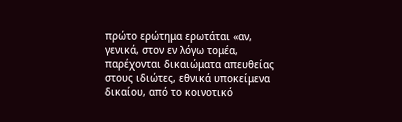πρώτο ερώτημα ερωτάται «αν, γενικά, στον εν λόγω τομέα, παρέχονται δικαιώματα απευθείας στους ιδιώτες, εθνικά υποκείμενα δικαίου, από το κοινοτικό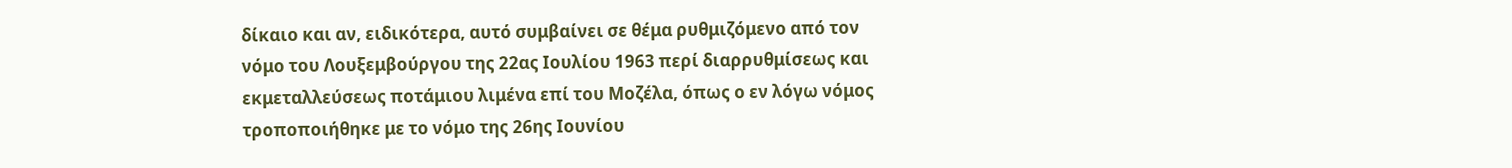δίκαιο και αν, ειδικότερα, αυτό συμβαίνει σε θέμα ρυθμιζόμενο από τον νόμο του Λουξεμβούργου της 22ας Ιουλίου 1963 περί διαρρυθμίσεως και εκμεταλλεύσεως ποτάμιου λιμένα επί του Μοζέλα, όπως ο εν λόγω νόμος τροποποιήθηκε με το νόμο της 26ης Ιουνίου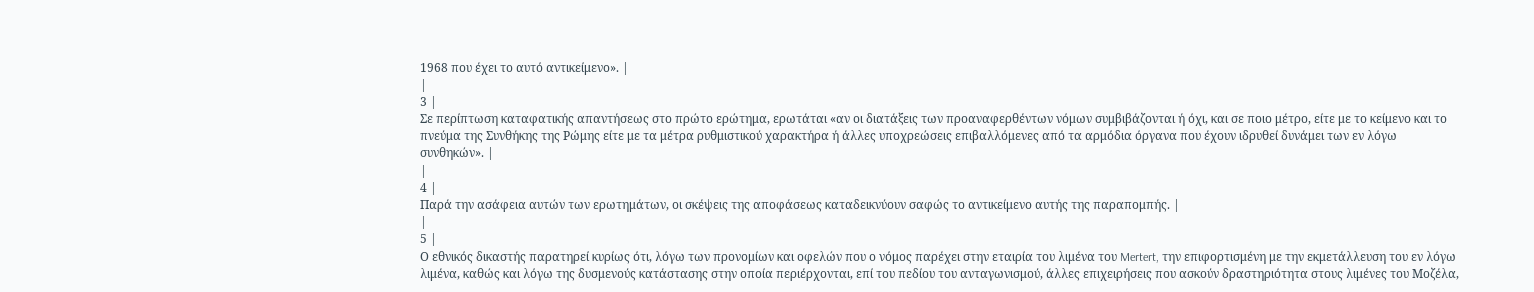1968 που έχει το αυτό αντικείμενο». |
|
3 |
Σε περίπτωση καταφατικής απαντήσεως στο πρώτο ερώτημα, ερωτάται «αν οι διατάξεις των προαναφερθέντων νόμων συμβιβάζονται ή όχι, και σε ποιο μέτρο, είτε με το κείμενο και το πνεύμα της Συνθήκης της Ρώμης είτε με τα μέτρα ρυθμιστικού χαρακτήρα ή άλλες υποχρεώσεις επιβαλλόμενες από τα αρμόδια όργανα που έχουν ιδρυθεί δυνάμει των εν λόγω συνθηκών». |
|
4 |
Παρά την ασάφεια αυτών των ερωτημάτων, οι σκέψεις της αποφάσεως καταδεικνύουν σαφώς το αντικείμενο αυτής της παραπομπής. |
|
5 |
Ο εθνικός δικαστής παρατηρεί κυρίως ότι, λόγω των προνομίων και οφελών που ο νόμος παρέχει στην εταιρία του λιμένα του Mertert, την επιφορτισμένη με την εκμετάλλευση του εν λόγω λιμένα, καθώς και λόγω της δυσμενούς κατάστασης στην οποία περιέρχονται, επί του πεδίου του ανταγωνισμού, άλλες επιχειρήσεις που ασκούν δραστηριότητα στους λιμένες του Μοζέλα,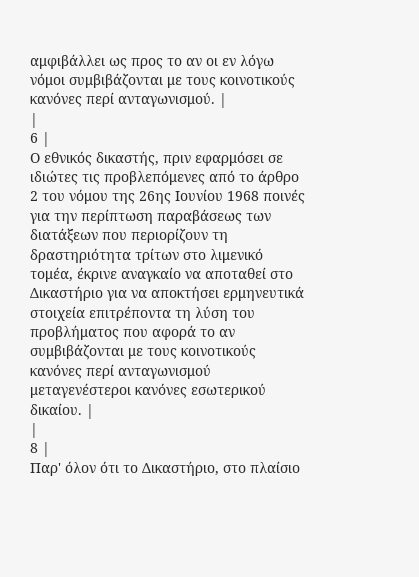αμφιβάλλει ως προς το αν οι εν λόγω νόμοι συμβιβάζονται με τους κοινοτικούς κανόνες περί ανταγωνισμού. |
|
6 |
Ο εθνικός δικαστής, πριν εφαρμόσει σε ιδιώτες τις προβλεπόμενες από το άρθρο 2 του νόμου της 26ης Ιουνίου 1968 ποινές για την περίπτωση παραβάσεως των διατάξεων που περιορίζουν τη δραστηριότητα τρίτων στο λιμενικό τομέα, έκρινε αναγκαίο να αποταθεί στο Δικαστήριο για να αποκτήσει ερμηνευτικά στοιχεία επιτρέποντα τη λύση του προβλήματος που αφορά το αν συμβιβάζονται με τους κοινοτικούς κανόνες περί ανταγωνισμού μεταγενέστεροι κανόνες εσωτερικού δικαίου. |
|
8 |
Παρ' όλον ότι το Δικαστήριο, στο πλαίσιο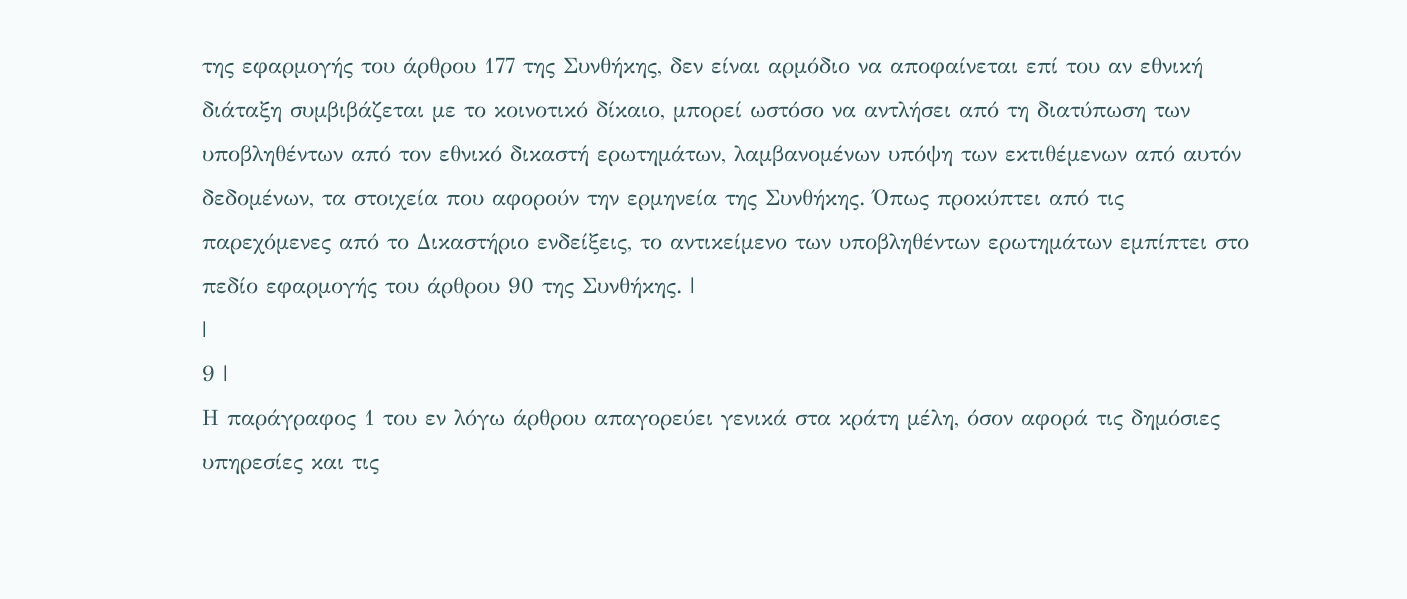της εφαρμογής του άρθρου 177 της Συνθήκης, δεν είναι αρμόδιο να αποφαίνεται επί του αν εθνική διάταξη συμβιβάζεται με το κοινοτικό δίκαιο, μπορεί ωστόσο να αντλήσει από τη διατύπωση των υποβληθέντων από τον εθνικό δικαστή ερωτημάτων, λαμβανομένων υπόψη των εκτιθέμενων από αυτόν δεδομένων, τα στοιχεία που αφορούν την ερμηνεία της Συνθήκης. Όπως προκύπτει από τις παρεχόμενες από το Δικαστήριο ενδείξεις, το αντικείμενο των υποβληθέντων ερωτημάτων εμπίπτει στο πεδίο εφαρμογής του άρθρου 90 της Συνθήκης. |
|
9 |
Η παράγραφος 1 του εν λόγω άρθρου απαγορεύει γενικά στα κράτη μέλη, όσον αφορά τις δημόσιες υπηρεσίες και τις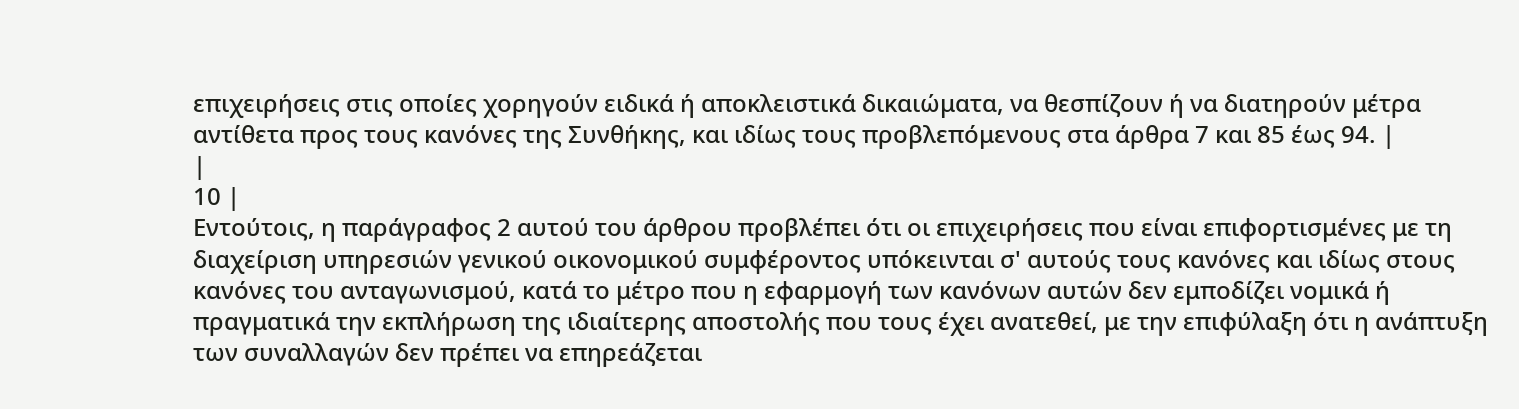επιχειρήσεις στις οποίες χορηγούν ειδικά ή αποκλειστικά δικαιώματα, να θεσπίζουν ή να διατηρούν μέτρα αντίθετα προς τους κανόνες της Συνθήκης, και ιδίως τους προβλεπόμενους στα άρθρα 7 και 85 έως 94. |
|
10 |
Εντούτοις, η παράγραφος 2 αυτού του άρθρου προβλέπει ότι οι επιχειρήσεις που είναι επιφορτισμένες με τη διαχείριση υπηρεσιών γενικού οικονομικού συμφέροντος υπόκεινται σ' αυτούς τους κανόνες και ιδίως στους κανόνες του ανταγωνισμού, κατά το μέτρο που η εφαρμογή των κανόνων αυτών δεν εμποδίζει νομικά ή πραγματικά την εκπλήρωση της ιδιαίτερης αποστολής που τους έχει ανατεθεί, με την επιφύλαξη ότι η ανάπτυξη των συναλλαγών δεν πρέπει να επηρεάζεται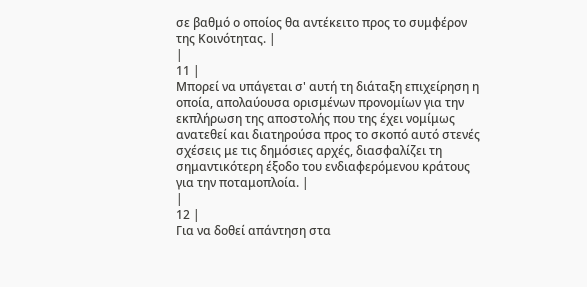σε βαθμό ο οποίος θα αντέκειτο προς το συμφέρον της Κοινότητας. |
|
11 |
Μπορεί να υπάγεται σ' αυτή τη διάταξη επιχείρηση η οποία, απολαύουσα ορισμένων προνομίων για την εκπλήρωση της αποστολής που της έχει νομίμως ανατεθεί και διατηρούσα προς το σκοπό αυτό στενές σχέσεις με τις δημόσιες αρχές, διασφαλίζει τη σημαντικότερη έξοδο του ενδιαφερόμενου κράτους για την ποταμοπλοία. |
|
12 |
Για να δοθεί απάντηση στα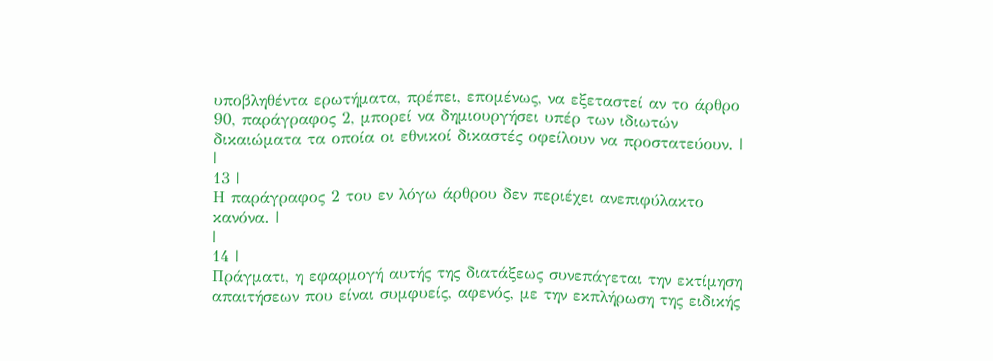υποβληθέντα ερωτήματα, πρέπει, επομένως, να εξεταστεί αν το άρθρο 90, παράγραφος 2, μπορεί να δημιουργήσει υπέρ των ιδιωτών δικαιώματα τα οποία οι εθνικοί δικαστές οφείλουν να προστατεύουν. |
|
13 |
Η παράγραφος 2 του εν λόγω άρθρου δεν περιέχει ανεπιφύλακτο κανόνα. |
|
14 |
Πράγματι, η εφαρμογή αυτής της διατάξεως συνεπάγεται την εκτίμηση απαιτήσεων που είναι συμφυείς, αφενός, με την εκπλήρωση της ειδικής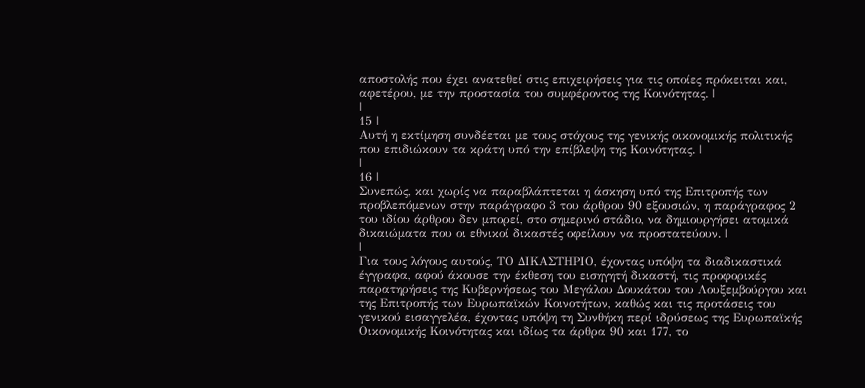αποστολής που έχει ανατεθεί στις επιχειρήσεις για τις οποίες πρόκειται και, αφετέρου, με την προστασία του συμφέροντος της Κοινότητας. |
|
15 |
Αυτή η εκτίμηση συνδέεται με τους στόχους της γενικής οικονομικής πολιτικής που επιδιώκουν τα κράτη υπό την επίβλεψη της Κοινότητας. |
|
16 |
Συνεπώς, και χωρίς να παραβλάπτεται η άσκηση υπό της Επιτροπής των προβλεπόμενων στην παράγραφο 3 του άρθρου 90 εξουσιών, η παράγραφος 2 του ιδίου άρθρου δεν μπορεί, στο σημερινό στάδιο, να δημιουργήσει ατομικά δικαιώματα που οι εθνικοί δικαστές οφείλουν να προστατεύουν. |
|
Για τους λόγους αυτούς, ΤΟ ΔΙΚΑΣΤΗΡΙΟ, έχοντας υπόψη τα διαδικαστικά έγγραφα, αφού άκουσε την έκθεση του εισηγητή δικαστή, τις προφορικές παρατηρήσεις της Κυβερνήσεως του Μεγάλου Δουκάτου του Λουξεμβούργου και της Επιτροπής των Ευρωπαϊκών Κοινοτήτων, καθώς και τις προτάσεις του γενικού εισαγγελέα, έχοντας υπόψη τη Συνθήκη περί ιδρύσεως της Ευρωπαϊκής Οικονομικής Κοινότητας και ιδίως τα άρθρα 90 και 177, το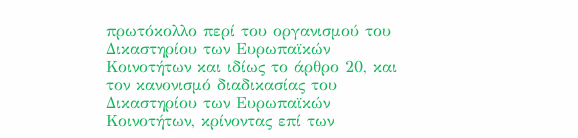πρωτόκολλο περί του οργανισμού του Δικαστηρίου των Ευρωπαϊκών Κοινοτήτων και ιδίως το άρθρο 20, και τον κανονισμό διαδικασίας του Δικαστηρίου των Ευρωπαϊκών Κοινοτήτων, κρίνοντας επί των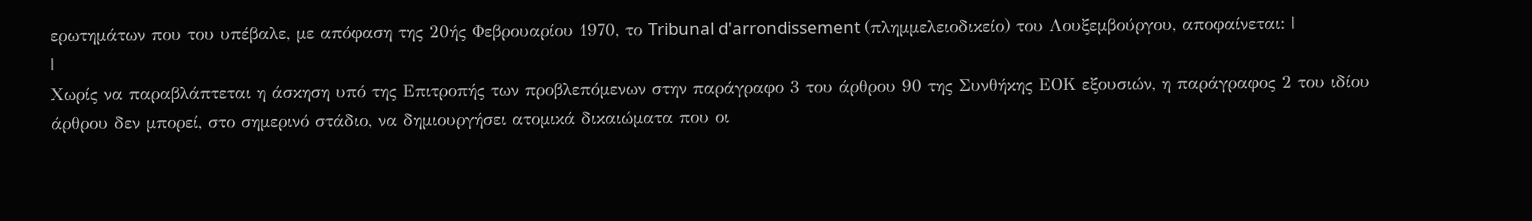ερωτημάτων που του υπέβαλε, με απόφαση της 20ής Φεβρουαρίου 1970, το Tribunal d'arrondissement (πλημμελειοδικείο) του Λουξεμβούργου, αποφαίνεται: |
|
Χωρίς να παραβλάπτεται η άσκηση υπό της Επιτροπής των προβλεπόμενων στην παράγραφο 3 του άρθρου 90 της Συνθήκης ΕΟΚ εξουσιών, η παράγραφος 2 του ιδίου άρθρου δεν μπορεί, στο σημερινό στάδιο, να δημιουργήσει ατομικά δικαιώματα που οι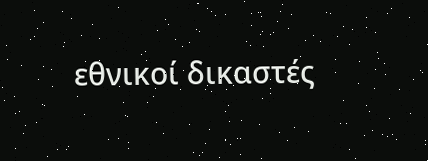εθνικοί δικαστές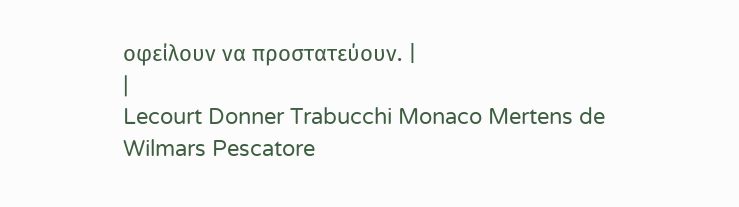οφείλουν να προστατεύουν. |
|
Lecourt Donner Trabucchi Monaco Mertens de Wilmars Pescatore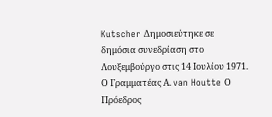Kutscher Δημοσιεύτηκε σε δημόσια συνεδρίαση στο Λουξεμβούργο στις 14 Ιουλίου 1971. Ο Γραμματέας Α. van Houtte Ο Πρόεδρος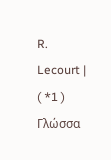R. Lecourt |
( *1 ) Γλώσσα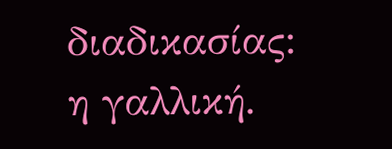διαδικασίας: η γαλλική.